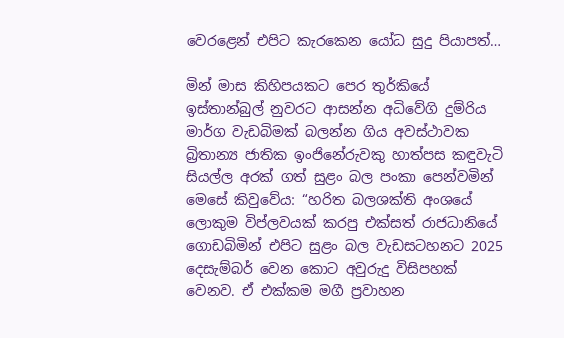වෙරළෙන් එපිට කැරකෙන යෝධ සුදු පියාපත්…

මින් මාස කිහිපයකට පෙර තුර්කියේ ඉස්තාන්බුල් නුවරට ආසන්න අධිවේගි දුම්රිය මාර්ග වැඩබිමක් බලන්න ගිය අවස්‍ථාවක බ්‍රිතාන්‍ය ජාතික ඉංජිනේරුවකු හාත්පස කඳුවැටි සියල්ල අරක් ගත් සුළං බල පංකා පෙන්වමින් මෙසේ කිවුවේය: “හරිත බලශක්ති අංශයේ ලොකුම විප්ලවයක් කරපු එක්සත් රාජධානියේ ගොඩබිමින් එපිට සුළං බල වැඩසටහනට 2025 දෙසැම්බර් වෙන කොට අවුරුදු විසිපහක් වෙනව. ඒ එක්කම මගී ප්‍රවාහන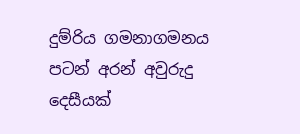දුම්රිය ගමනාගමනය පටන් අරන් අවුරුදු දෙසීයක්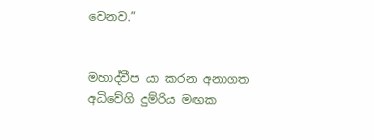වෙනව.”


මහාද්වීප යා කරන අනාගත අධිවේගි දුම්රිය මඟක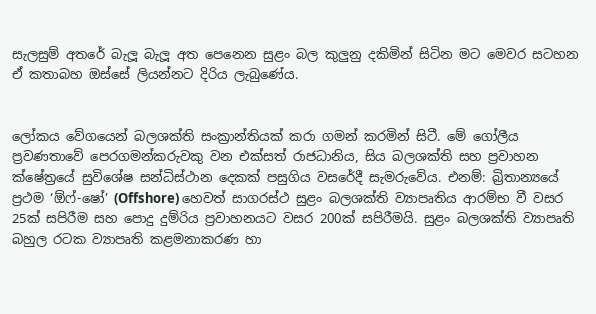සැලසුම් අතරේ බැලූ බැලූ අත පෙනෙන සුළං බල කුලුනු දකිමින් සිටින මට මෙවර සටහන ඒ කතාබහ ඔස්සේ ලියන්නට දිරිය ලැබුණේය.


ලෝකය වේගයෙන් බලශක්ති සංක්‍රාන්තියක් කරා ගමන් කරමින් සිටී. මේ ගෝලීය ප්‍රවණතාවේ පෙරගමන්කරුවකු වන එක්සත් රාජධානිය, සිය බලශක්ති සහ ප්‍රවාහන ක්ෂේත්‍රයේ සුවිශේෂ සන්ධිස්ථාන දෙකක් පසුගිය වසරේදී සැමරුවේය. එනම්: බ්‍රිතාන්‍යයේ ප්‍රථම ‘ඕෆ්-ෂෝ’ (Offshore) හෙවත් සාගරස්ථ සුළං බලශක්ති ව්‍යාපෘතිය ආරම්භ වී වසර 25ක් සපිරීම සහ පොදු දුම්රිය ප්‍රවාහනයට වසර 200ක් සපිරීමයි. සුළං බලශක්ති ව්‍යාපෘති බහුල රටක ව්‍යාපෘති කළමනාකරණ හා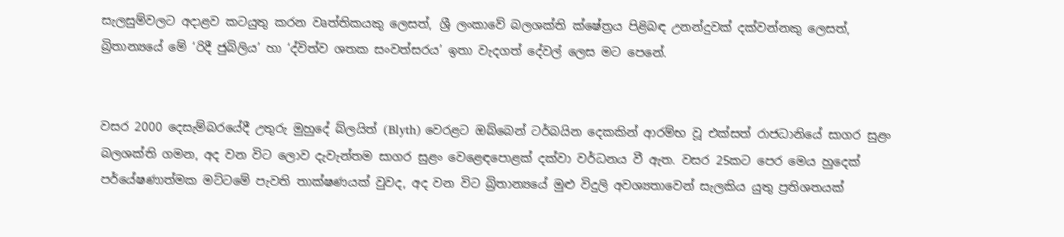සැලසුම්වලට අදාළව කටයුතු කරන වෘත්තිකයකු ලෙසත්, ශ්‍රී ලංකාවේ බලශක්ති ක්ෂේත්‍රය පිළිබඳ උනන්දුවක් දක්වන්නකු ලෙසත්, බ්‍රිතාන්‍යයේ මේ ‘රිදී ජුබිලිය’ හා ‘ද්විත්ව ශතක සංවත්සරය’ ඉතා වැදගත් දේවල් ලෙස මට පෙනේ.


වසර 2000 දෙසැම්බරයේදී උතුරු මුහුදේ බ්ලයිත් (Blyth) වෙරළට ඔබ්බෙන් ටර්බයින දෙකකින් ආරම්භ වූ එක්සත් රාජධානියේ සාගර සුළං බලශක්ති ගමන, අද වන විට ලොව දැවැන්තම සාගර සුළං වෙළෙඳපොළක් දක්වා වර්ධනය වී ඇත. වසර 25කට පෙර මෙය හුදෙක් පර්යේෂණාත්මක මට්ටමේ පැවති තාක්ෂණයක් වුවද, අද වන විට බ්‍රිතාන්‍යයේ මුළු විදුලි අවශ්‍යතාවෙන් සැලකිය යුතු ප්‍රතිශතයක්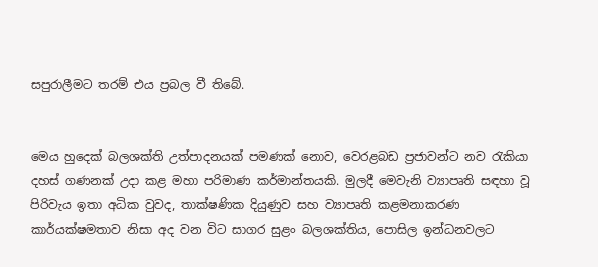සපුරාලීමට තරම් එය ප්‍රබල වී තිබේ.


මෙය හුදෙක් බලශක්ති උත්පාදනයක් පමණක් නොව, වෙරළබඩ ප්‍රජාවන්ට නව රැකියා දහස් ගණනක් උදා කළ මහා පරිමාණ කර්මාන්තයකි. මුලදී මෙවැනි ව්‍යාපෘති සඳහා වූ පිරිවැය ඉතා අධික වුවද, තාක්ෂණික දියුණුව සහ ව්‍යාපෘති කළමනාකරණ කාර්යක්ෂමතාව නිසා අද වන විට සාගර සුළං බලශක්තිය, පොසිල ඉන්ධනවලට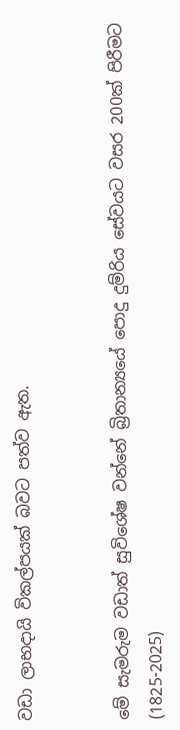වඩා ලාභදායි විකල්පයක් බවට පත්ව ඇත.


මේ සැමරුම වඩාත් සුවිශේෂ වන්නේ බ්‍රිතාන්‍යයේ පොදු දුම්රිය සේවයට වසර 200ක් පිරීමට (1825-2025)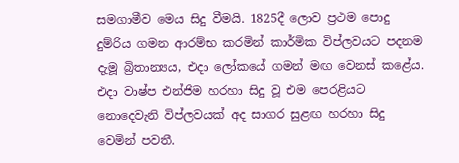සමගාමීව මෙය සිදු වීමයි. 1825දී ලොව ප්‍රථම පොදු දුම්රිය ගමන ආරම්භ කරමින් කාර්මික විප්ලවයට පදනම දැමූ බ්‍රිතාන්‍යය, එදා ලෝකයේ ගමන් මඟ වෙනස් කළේය. එදා වාෂ්ප එන්ජිම හරහා සිදු වූ එම පෙරළියට නොදෙවැනි විප්ලවයක් අද සාගර සුළඟ හරහා සිදු වෙමින් පවතී.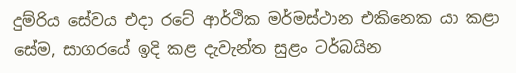දුම්රිය සේවය එදා රටේ ආර්ථික මර්මස්ථාන එකිනෙක යා කළා සේම, සාගරයේ ඉදි කළ දැවැන්ත සුළං ටර්බයින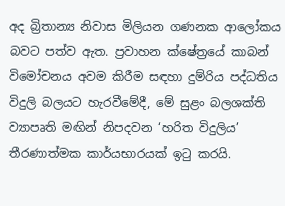අද බ්‍රිතාන්‍ය නිවාස මිලියන ගණනක ආලෝකය බවට පත්ව ඇත. ප්‍රවාහන ක්ෂේත්‍රයේ කාබන් විමෝචනය අවම කිරීම සඳහා දුම්රිය පද්ධතිය විදුලි බලයට හැරවීමේදී, මේ සුළං බලශක්ති ව්‍යාපෘති මඟින් නිපදවන ‘හරිත විදුලිය’ තීරණාත්මක කාර්යභාරයක් ඉටු කරයි.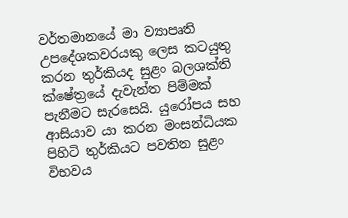වර්තමානයේ මා ව්‍යාපෘති උපදේශකවරයකු ලෙස කටයුතු කරන තුර්කියද සුළං බලශක්ති ක්ෂේත්‍රයේ දැවැන්ත පිම්මක් පැනීමට සැරසෙයි. යුරෝපය සහ ආසියාව යා කරන මංසන්ධියක පිහිටි තුර්කියට පවතින සුළං විභවය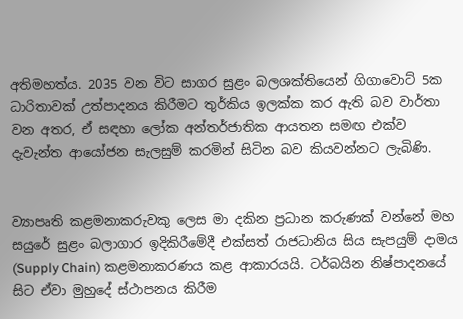අතිමහත්ය. 2035 වන විට සාගර සුළං බලශක්තියෙන් ගිගාවොට් 5ක ධාරිතාවක් උත්පාදනය කිරීමට තුර්කිය ඉලක්ක කර ඇති බව වාර්තා වන අතර, ඒ සඳහා ලෝක අන්තර්ජාතික ආයතන සමඟ එක්ව දැවැන්ත ආයෝජන සැලසුම් කරමින් සිටින බව කියවන්නට ලැබිණි.


ව්‍යාපෘති කළමනාකරුවකු ලෙස මා දකින ප්‍රධාන කරුණක් වන්නේ මහ සයුරේ සුළං බලාගාර ඉදිකිරීමේදී එක්සත් රාජධානිය සිය සැපයුම් දාමය (Supply Chain) කළමනාකරණය කළ ආකාරයයි. ටර්බයින නිෂ්පාදනයේ සිට ඒවා මුහුදේ ස්ථාපනය කිරීම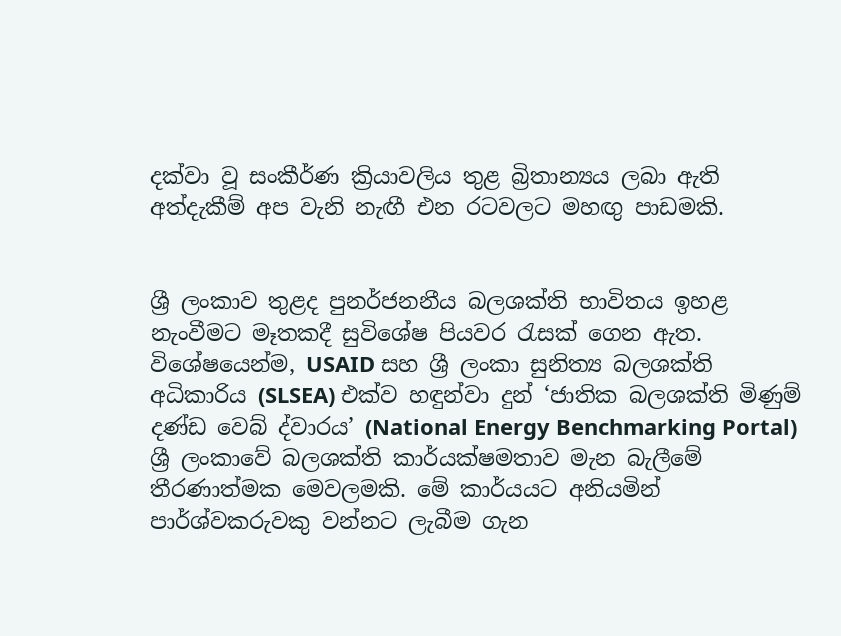දක්වා වූ සංකීර්ණ ක්‍රියාවලිය තුළ බ්‍රිතාන්‍යය ලබා ඇති අත්දැකීම් අප වැනි නැඟී එන රටවලට මහඟු පාඩමකි.


ශ්‍රී ලංකාව තුළද පුනර්ජනනීය බලශක්ති භාවිතය ඉහළ නැංවීමට මෑතකදී සුවිශේෂ පියවර රැසක් ගෙන ඇත. විශේෂයෙන්ම, USAID සහ ශ්‍රී ලංකා සුනිත්‍ය බලශක්ති අධිකාරිය (SLSEA) එක්ව හඳුන්වා දුන් ‘ජාතික බලශක්ති මිණුම් දණ්ඩ වෙබ් ද්වාරය’ (National Energy Benchmarking Portal) ශ්‍රී ලංකාවේ බලශක්ති කාර්යක්ෂමතාව මැන බැලීමේ තීරණාත්මක මෙවලමකි. මේ කාර්යයට අනියමින් පාර්ශ්වකරුවකු වන්නට ලැබීම ගැන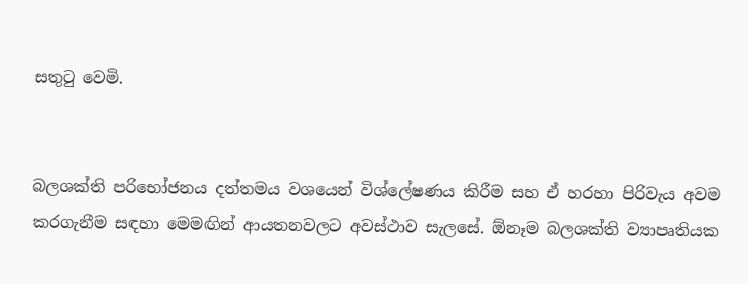සතුටු වෙමි.


බලශක්ති පරිභෝජනය දත්තමය වශයෙන් විශ්ලේෂණය කිරීම සහ ඒ හරහා පිරිවැය අවම කරගැනීම සඳහා මෙමඟින් ආයතනවලට අවස්ථාව සැලසේ. ඕනෑම බලශක්ති ව්‍යාපෘතියක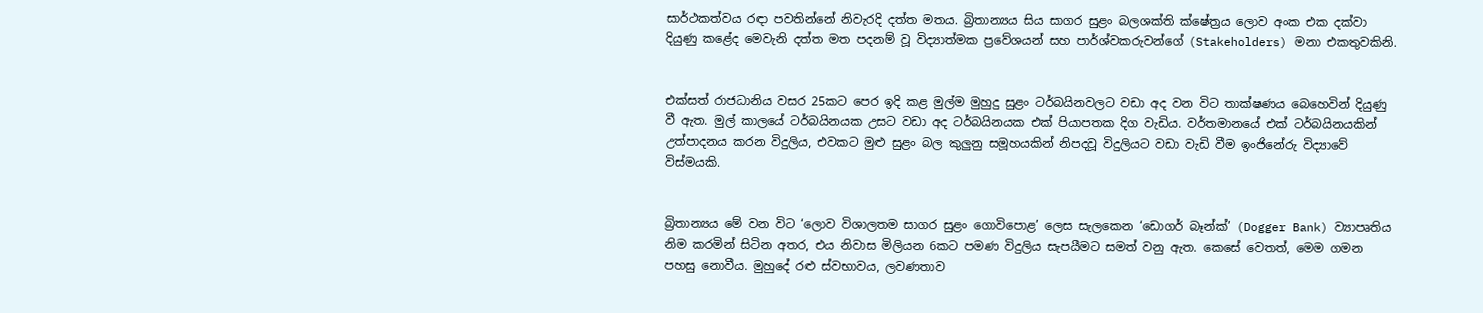සාර්ථකත්වය රඳා පවතින්නේ නිවැරදි දත්ත මතය. බ්‍රිතාන්‍යය සිය සාගර සුළං බලශක්ති ක්ෂේත්‍රය ලොව අංක එක දක්වා දියුණු කළේද මෙවැනි දත්ත මත පදනම් වූ විද්‍යාත්මක ප්‍රවේශයන් සහ පාර්ශ්වකරුවන්ගේ (Stakeholders) මනා එකතුවකිනි.


එක්සත් රාජධානිය වසර 25කට පෙර ඉදි කළ මුල්ම මුහුදු සුළං ටර්බයිනවලට වඩා අද වන විට තාක්ෂණය බෙහෙවින් දියුණු වී ඇත. මුල් කාලයේ ටර්බයිනයක උසට වඩා අද ටර්බයිනයක එක් පියාපතක දිග වැඩිය. වර්තමානයේ එක් ටර්බයිනයකින් උත්පාදනය කරන විදුලිය, එවකට මුළු සුළං බල කුලුනු සමූහයකින් නිපදවූ විදුලියට වඩා වැඩි වීම ඉංජිනේරු විද්‍යාවේ විස්මයකි.


බ්‍රිතාන්‍යය මේ වන විට ‘ලොව විශාලතම සාගර සුළං ගොවිපොළ’ ලෙස සැලකෙන ‘ඩොගර් බෑන්ක්’ (Dogger Bank) ව්‍යාපෘතිය නිම කරමින් සිටින අතර, එය නිවාස මිලියන 6කට පමණ විදුලිය සැපයීමට සමත් වනු ඇත. කෙසේ වෙතත්, මෙම ගමන පහසු නොවීය. මුහුදේ රළු ස්වභාවය, ලවණතාව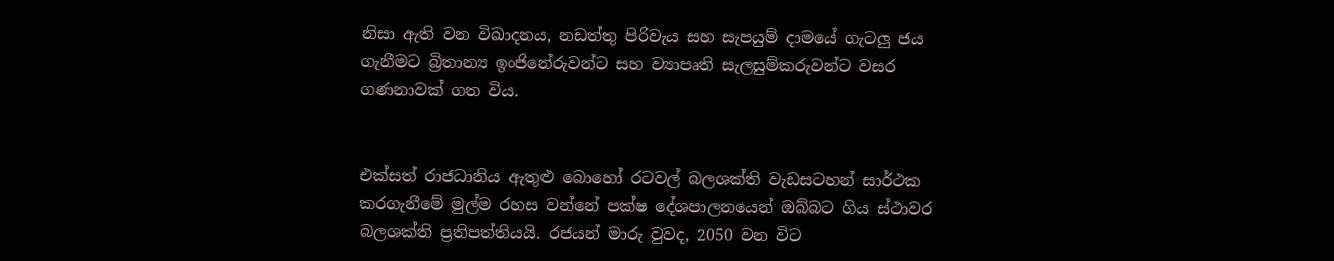නිසා ඇති වන විඛාදනය, නඩත්තු පිරිවැය සහ සැපයුම් දාමයේ ගැටලු ජය ගැනීමට බ්‍රිතාන්‍ය ඉංජිනේරුවන්ට සහ ව්‍යාපෘති සැලසුම්කරුවන්ට වසර ගණනාවක් ගත විය.


එක්සත් රාජධානිය ඇතුළු බොහෝ රටවල් බලශක්ති වැඩසටහන් සාර්ථක කරගැනීමේ මුල්ම රහස වන්නේ පක්ෂ දේශපාලනයෙන් ඔබ්බට ගිය ස්ථාවර බලශක්ති ප්‍රතිපත්තියයි. රජයන් මාරු වුවද, 2050 වන විට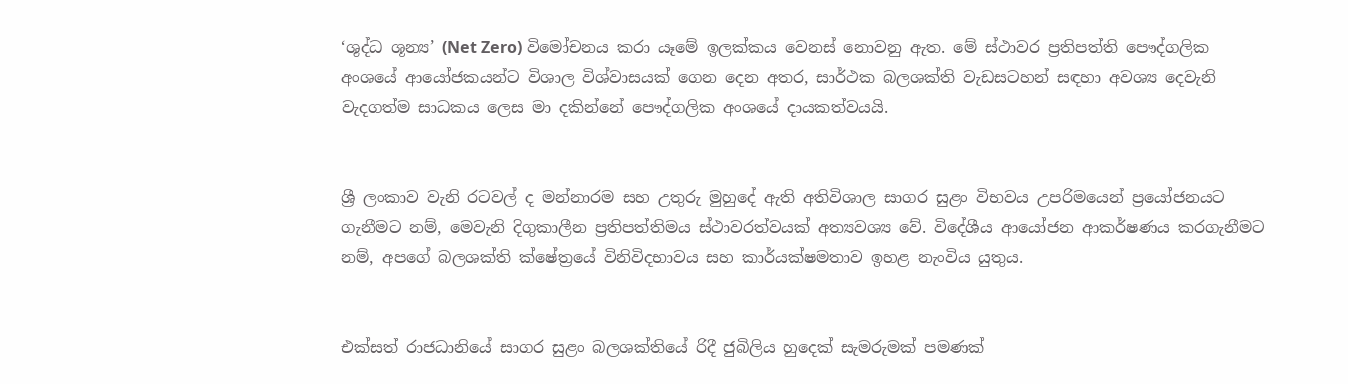‘ශුද්ධ ශූන්‍ය’ (Net Zero) විමෝචනය කරා යෑමේ ඉලක්කය වෙනස් නොවනු ඇත. මේ ස්ථාවර ප්‍රතිපත්ති පෞද්ගලික අංශයේ ආයෝජකයන්ට විශාල විශ්වාසයක් ගෙන දෙන අතර, සාර්ථක බලශක්ති වැඩසටහන් සඳහා අවශ්‍ය දෙවැනි වැදගත්ම සාධකය ලෙස මා දකින්නේ පෞද්ගලික අංශයේ දායකත්වයයි.


ශ්‍රී ලංකාව වැනි රටවල් ද මන්නාරම සහ උතුරු මුහුදේ ඇති අතිවිශාල සාගර සුළං විභවය උපරිමයෙන් ප්‍රයෝජනයට ගැනීමට නම්, මෙවැනි දිගුකාලීන ප්‍රතිපත්තිමය ස්ථාවරත්වයක් අත්‍යවශ්‍ය වේ. විදේශීය ආයෝජන ආකර්ෂණය කරගැනීමට නම්, අපගේ බලශක්ති ක්ෂේත්‍රයේ විනිවිදභාවය සහ කාර්යක්ෂමතාව ඉහළ නැංවිය යුතුය.


එක්සත් රාජධානියේ සාගර සුළං බලශක්තියේ රිදී ජුබිලිය හුදෙක් සැමරුමක් පමණක්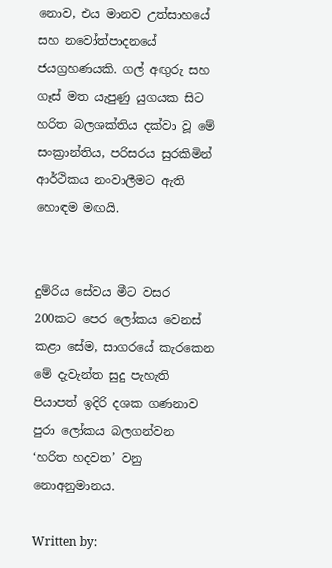නොව, එය මානව උත්සාහයේ සහ නවෝත්පාදනයේ ජයග්‍රහණයකි. ගල් අඟුරු සහ ගෑස් මත යැපුණු යුගයක සිට හරිත බලශක්තිය දක්වා වූ මේ සංක්‍රාන්තිය, පරිසරය සුරකිමින් ආර්ථිකය නංවාලීමට ඇති හොඳම මඟයි.


දුම්රිය සේවය මීට වසර 200කට පෙර ලෝකය වෙනස් කළා සේම, සාගරයේ කැරකෙන මේ දැවැන්ත සුදු පැහැති පියාපත් ඉදිරි දශක ගණනාව පුරා ලෝකය බලගන්වන ‘හරිත හදවත’ වනු නොඅනුමානය.

Written by: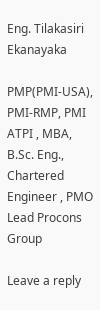Eng. Tilakasiri Ekanayaka

PMP(PMI-USA), PMI-RMP, PMI ATPI , MBA, B.Sc. Eng., Chartered Engineer , PMO Lead Procons Group

Leave a reply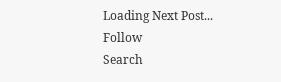Loading Next Post...
Follow
Search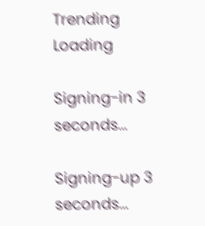Trending
Loading

Signing-in 3 seconds...

Signing-up 3 seconds...